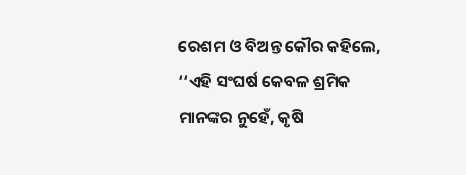ରେଶମ ଓ ବିଅନ୍ତ କୌର କହିଲେ, ‘‘ଏହି ସଂଘର୍ଷ କେବଳ ଶ୍ରମିକ ମାନଙ୍କର ନୁହେଁ, କୃଷି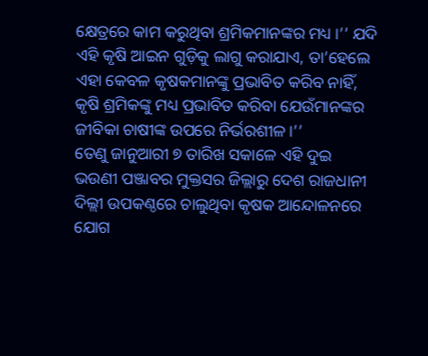କ୍ଷେତ୍ରରେ କାମ କରୁଥିବା ଶ୍ରମିକମାନଙ୍କର ମଧ୍ୟ ।’’ ଯଦି ଏହି କୃଷି ଆଇନ ଗୁଡ଼ିକୁ ଲାଗୁ କରାଯାଏ, ତା’ହେଲେ ଏହା କେବଳ କୃଷକମାନଙ୍କୁ ପ୍ରଭାବିତ କରିବ ନାହିଁ, କୃଷି ଶ୍ରମିକଙ୍କୁ ମଧ୍ୟ ପ୍ରଭାବିତ କରିବା ଯେଉଁମାନଙ୍କର ଜୀବିକା ଚାଷୀଙ୍କ ଉପରେ ନିର୍ଭରଶୀଳ ।’’
ତେଣୁ ଜାନୁଆରୀ ୭ ତାରିଖ ସକାଳେ ଏହି ଦୁଇ ଭଉଣୀ ପଞ୍ଜାବର ମୁକ୍ତସର ଜିଲ୍ଲାରୁ ଦେଶ ରାଜଧାନୀ ଦିଲ୍ଲୀ ଉପକଣ୍ଠରେ ଚାଲୁଥିବା କୃଷକ ଆନ୍ଦୋଳନରେ ଯୋଗ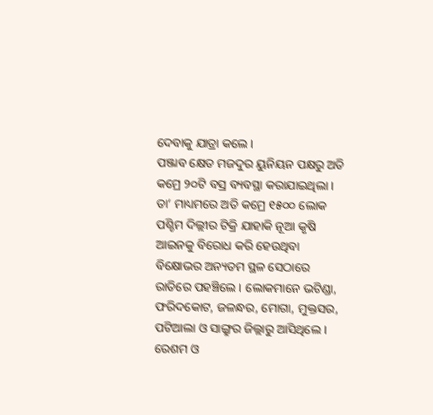ଦେବାକୁ ଯାତ୍ରା କଲେ ।
ପଞ୍ଜାବ କ୍ଷେତ ମଜଦୁର ୟୁନିୟନ ପକ୍ଷରୁ ଅତି କମ୍ରେ ୨୦ଟି ବସ୍ର ବ୍ୟବସ୍ଥା କରାଯାଇଥିଲା । ତା’ ମାଧ୍ୟମରେ ଅତି କମ୍ରେ ୧୫୦୦ ଲୋକ ପଶ୍ଚିମ ଦିଲ୍ଲୀର ଟିକ୍ରି ଯାହାକି ନୂଆ କୃଷି ଆଇନକୁ ବିରୋଧ କରି ହେଉଥିବା ବିକ୍ଷୋଭର ଅନ୍ୟତମ ସ୍ଥଳ ସେଠାରେ ରାତିରେ ପହଞ୍ଚିଲେ । ଲୋକମାନେ ଭଟିଣ୍ଡା, ଫରିଦକୋଟ, ଜଳନ୍ଧର, ମୋଗା, ମୁକ୍ତସର, ପଟିଆଲା ଓ ସାଙ୍ଗ୍ରୁର ଜିଲ୍ଲାରୁ ଆସିଥିଲେ । ରେଶମ ଓ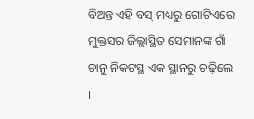ବିଅନ୍ତ ଏହି ବସ୍ ମଧ୍ୟରୁ ଗୋଟିଏରେ ମୁକ୍ତସର ଜିଲ୍ଲାସ୍ଥିତ ସେମାନଙ୍କ ଗାଁ ଚାନୁ ନିକଟସ୍ଥ ଏକ ସ୍ଥାନରୁ ଚଢ଼ିଲେ ।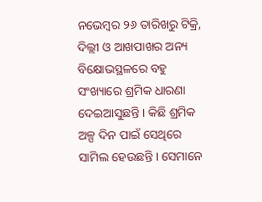ନଭେମ୍ବର ୨୬ ତାରିଖରୁ ଟିକ୍ରି, ଦିଲ୍ଲୀ ଓ ଆଖପାଖର ଅନ୍ୟ ବିକ୍ଷୋଭସ୍ଥଳରେ ବହୁ ସଂଖ୍ୟାରେ ଶ୍ରମିକ ଧାରଣା ଦେଇଆସୁଛନ୍ତି । କିଛି ଶ୍ରମିକ ଅଳ୍ପ ଦିନ ପାଇଁ ସେଥିରେ ସାମିଲ ହେଉଛନ୍ତି । ସେମାନେ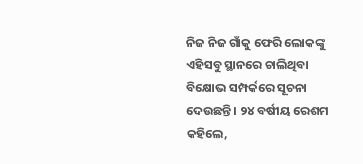ନିଜ ନିଜ ଗାଁକୁ ଫେରି ଲୋକଙ୍କୁ ଏହିସବୁ ସ୍ଥାନରେ ଚାଲିଥିବା ବିକ୍ଷୋଭ ସମ୍ପର୍କରେ ସୂଚନା ଦେଉଛନ୍ତି । ୨୪ ବର୍ଷୀୟ ରେଶମ କହିଲେ,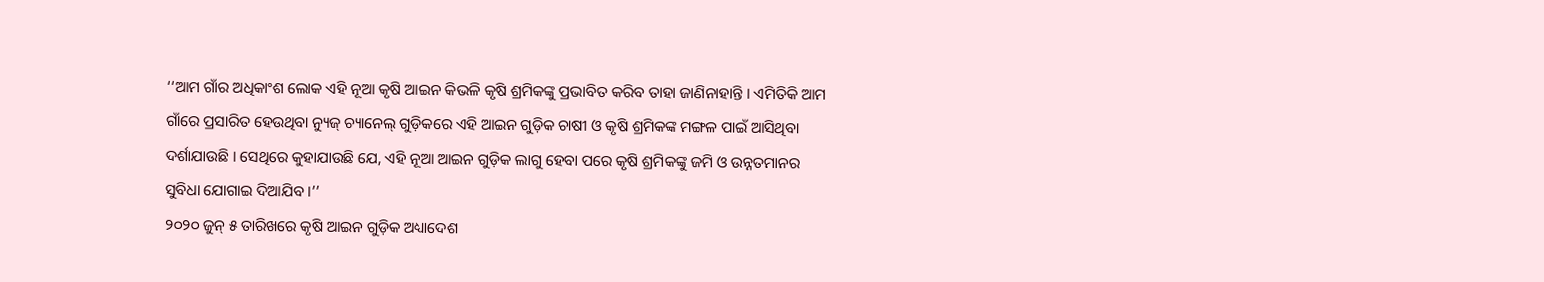‘‘ଆମ ଗାଁର ଅଧିକାଂଶ ଲୋକ ଏହି ନୂଆ କୃଷି ଆଇନ କିଭଳି କୃଷି ଶ୍ରମିକଙ୍କୁ ପ୍ରଭାବିତ କରିବ ତାହା ଜାଣିନାହାନ୍ତି । ଏମିତିକି ଆମ ଗାଁରେ ପ୍ରସାରିତ ହେଉଥିବା ନ୍ୟୁଜ୍ ଚ୍ୟାନେଲ୍ ଗୁଡ଼ିକରେ ଏହି ଆଇନ ଗୁଡ଼ିକ ଚାଷୀ ଓ କୃଷି ଶ୍ରମିକଙ୍କ ମଙ୍ଗଳ ପାଇଁ ଆସିଥିବା ଦର୍ଶାଯାଉଛି । ସେଥିରେ କୁହାଯାଉଛି ଯେ, ଏହି ନୂଆ ଆଇନ ଗୁଡ଼ିକ ଲାଗୁ ହେବା ପରେ କୃଷି ଶ୍ରମିକଙ୍କୁ ଜମି ଓ ଉନ୍ନତମାନର ସୁବିଧା ଯୋଗାଇ ଦିଆଯିବ ।’’
୨୦୨୦ ଜୁନ୍ ୫ ତାରିଖରେ କୃଷି ଆଇନ ଗୁଡ଼ିକ ଅଧ୍ୟାଦେଶ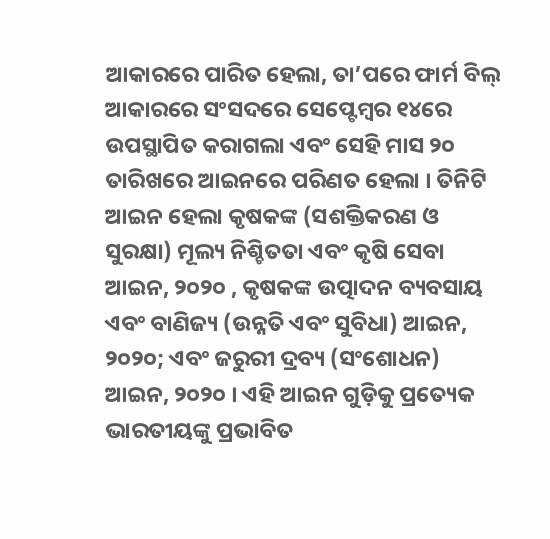ଆକାରରେ ପାରିତ ହେଲା, ତା’ପରେ ଫାର୍ମ ବିଲ୍ ଆକାରରେ ସଂସଦରେ ସେପ୍ଟେମ୍ବର ୧୪ରେ ଉପସ୍ଥାପିତ କରାଗଲା ଏବଂ ସେହି ମାସ ୨୦ ତାରିଖରେ ଆଇନରେ ପରିଣତ ହେଲା । ତିନିଟି ଆଇନ ହେଲା କୃଷକଙ୍କ (ସଶକ୍ତିକରଣ ଓ ସୁରକ୍ଷା) ମୂଲ୍ୟ ନିଶ୍ଚିତତା ଏବଂ କୃଷି ସେବା ଆଇନ, ୨୦୨୦ , କୃଷକଙ୍କ ଉତ୍ପାଦନ ବ୍ୟବସାୟ ଏବଂ ବାଣିଜ୍ୟ (ଉନ୍ନତି ଏବଂ ସୁବିଧା) ଆଇନ, ୨୦୨୦; ଏବଂ ଜରୁରୀ ଦ୍ରବ୍ୟ (ସଂଶୋଧନ) ଆଇନ, ୨୦୨୦ । ଏହି ଆଇନ ଗୁଡ଼ିକୁ ପ୍ରତ୍ୟେକ ଭାରତୀୟଙ୍କୁ ପ୍ରଭାବିତ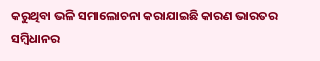କରୁଥିବା ଭଳି ସମାଲୋଚନା କରାଯାଇଛି କାରଣ ଭାରତର ସମ୍ବିଧାନର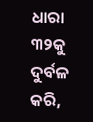ଧାରା ୩୨କୁ ଦୁର୍ବଳ କରି,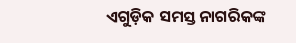ଏଗୁଡ଼ିକ ସମସ୍ତ ନାଗରିକଙ୍କ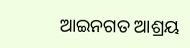ଆଇନଗତ ଆଶ୍ରୟ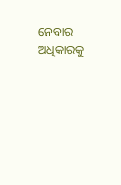ନେବାର ଅଧିକାରକୁ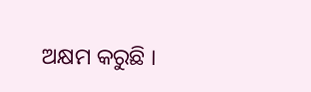ଅକ୍ଷମ କରୁଛି ।